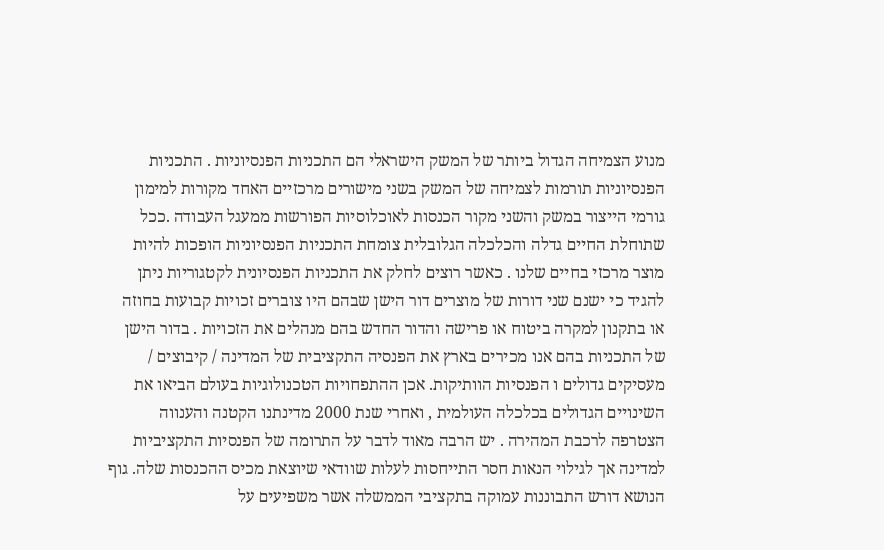מנוע הצמיחה הגדול ביותר של המשק הישראלי הם התכניות הפנסיוניות . התכניות הפנסיוניות תורמות לצמיחה של המשק בשני מישורים מרכזיים האחד מקורות למימון גורמי הייצור במשק והשני מקור הכנסות לאוכלוסיות הפורשות ממעגל העבודה .ככל שתוחלת החיים גדלה והכלכלה הגלובלית צומחת התכניות הפנסיוניות הופכות להיות מוצר מרכזי בחיים שלנו . כאשר רוצים לחלק את התכניות הפנסיונית לקטגוריות ניתן להגיד כי ישנם שני דורות של מוצרים דור הישן שבהם היו צוברים זכויות קבועות בחוזה או בתקנון למקרה ביטוח או פרישה והדור החדש בהם מנהלים את הזכויות . בדור הישן של התכניות בהם אנו מכירים בארץ את הפנסיה התקציבית של המדינה / קיבוצים / מעסיקים גדולים ו הפנסיות הוותיקות. אכן ההתפחויות הטכנולוגיות בעולם הביאו את השינויים הגדולים בכלכלה העולמית , ואחרי שנת 2000 מדינתנו הקטנה והענווה הצטרפה לרכבת המהירה . יש הרבה מאוד לדבר על התרומה של הפנסיות התקציביות למדינה אך לגילוי הנאות חסר התייחסות לעלות שוודאי שיוצאת מכיס ההכנסות שלה. גוף הנושא דורש התבוננות עמוקה בתקציבי הממשלה אשר משפיעים על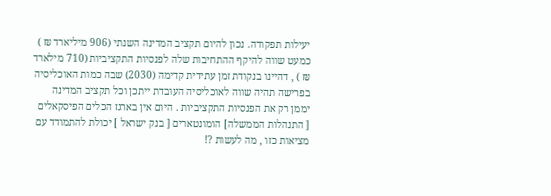יעילות תפקודה. נכון להיום תקציב המדינה השנתי (906 מיליארד ₪ ) כמעט שווה להיקף ההתחיבות שלה לפנסיות התקציביות (710 מילארד ₪ ) , דהיינו בנקודת זמן עתידית קדימה (2030) שבה כמות האוכליסיה בפרישה תהיה שווה לאוכליסיה העובדת ייתכן וכל תקציב המדינה יממן רק את הפנסיות התקציביות . היום אין בארגז הכלים הפיסקאלים [ התנהלות הממשלה] הומונטארים [ בנק ישראל ] יכולת להתמודד עם מציאות כזו , מה לעשות ?!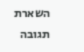השארת תגובה